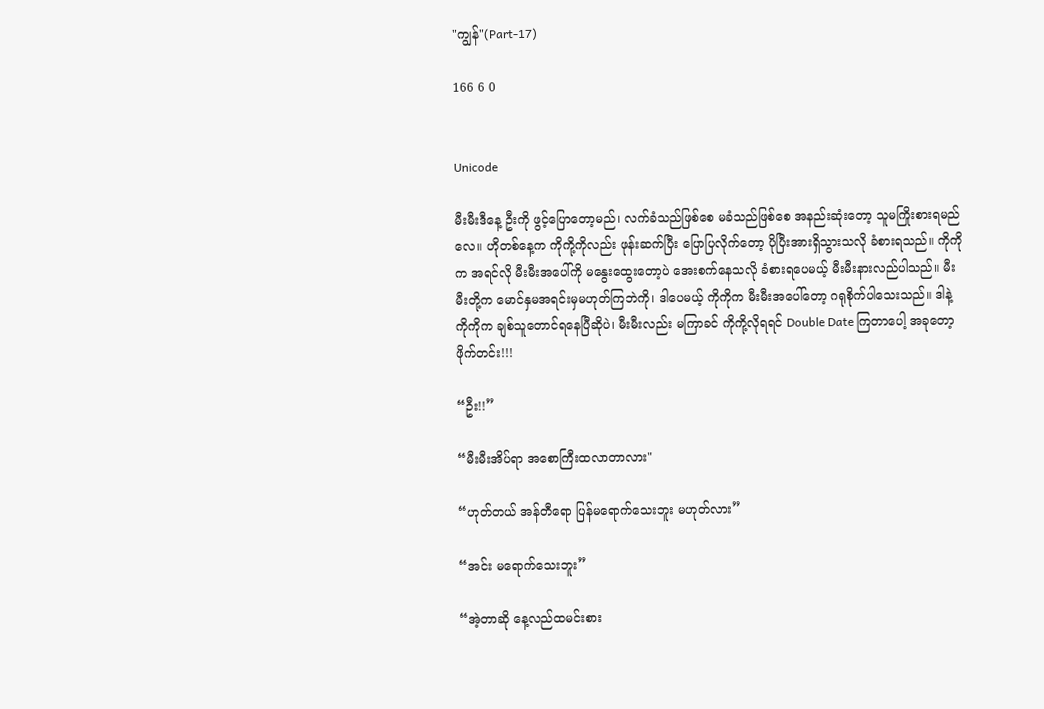"ကျွန်"(Part-17)

166 6 0


Unicode

မီးမီးဒီနေ့ ဦးကို ဖွင့်ပြောတော့မည်၊ လက်ခံသည်ဖြစ်စေ မခံသည်ဖြစ်စေ အနည်းဆုံးတော့ သူမကြိုးစားရမည်လေ။ ဟိုတစ်နေ့က ကိုကို့ကိုလည်း ဖုန်းဆက်ပြီး ပြောပြလိုက်တော့ ပိုပြီးအားရှိသွားသလို ခံစားရသည်။ ကိုကိုက အရင်လို မီးမီးအပေါ်ကို မနွေးထွေးတော့ပဲ အေးစက်နေသလို ခံစားရပေမယ့် မီးမီးနားလည်ပါသည်။ မီးမီးတို့က မောင်နှမအရင်းမှမဟုတ်ကြဘဲကို၊ ဒါပေမယ့် ကိုကိုက မီးမီးအပေါ်တော့ ဂရုစိုက်ပါသေးသည်။ ဒါနဲ့ ကိုကိုက ချစ်သူတောင်ရနေပြီဆိုပဲ၊ မီးမီးလည်း မကြာခင် ကိုကို့လိုရရင် Double Date ကြတာပေါ့ အခုတော့ ဖိုက်တင်း!!!

“ဦး!!”

“မီးမီးအိပ်ရာ အစောကြီးထလာတာလား"

“ဟုတ်တယ် အန်တီရော ပြန်မရောက်သေးဘူး မဟုတ်လား”

“အင်း မရောက်သေးဘူး”

“အဲ့တာဆို နေ့လည်ထမင်းစား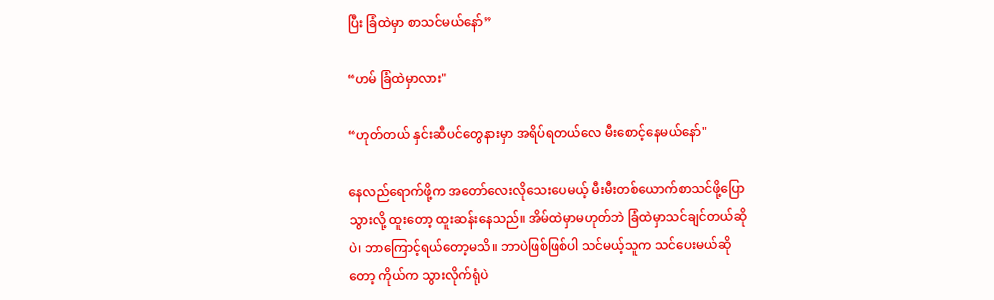ပြီး ခြံထဲမှာ စာသင်မယ်နော်”

“ဟမ် ခြံထဲမှာလား"

“ဟုတ်တယ် နှင်းဆီပင်တွေနားမှာ အရိပ်ရတယ်လေ မီးစောင့်နေမယ်နော်"

နေလည်ရောက်ဖို့က အတော်လေးလိုသေးပေမယ့် မီးမီးတစ်ယောက်စာသင်ဖို့ပြောသွားလို့ ထူးတော့ ထူးဆန်းနေသည်။ အိမ်ထဲမှာမဟုတ်ဘဲ ခြံထဲမှာသင်ချင်တယ်ဆိုပဲ၊ ဘာကြောင့်ရယ်တော့မသိ။ ဘာပဲဖြစ်ဖြစ်ပါ သင်မယ့်သူက သင်ပေးမယ်ဆိုတော့ ကိုယ်က သွားလိုက်ရုံပဲ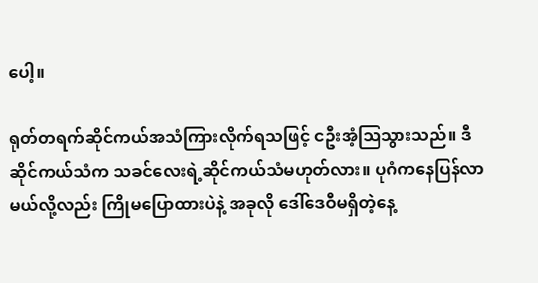ပေါ့။

ရုတ်တရက်ဆိုင်ကယ်အသံကြားလိုက်ရသဖြင့် ငဦးအံ့ဩသွားသည်။ ဒီဆိုင်ကယ်သံက သခင်လေးရဲ့ဆိုင်ကယ်သံမဟုတ်လား။ ပုဂံကနေပြန်လာမယ်လို့လည်း ကြိုမပြောထားပဲနဲ့ အခုလို ဒေါ်ဒေဝီမရှိတဲ့နေ့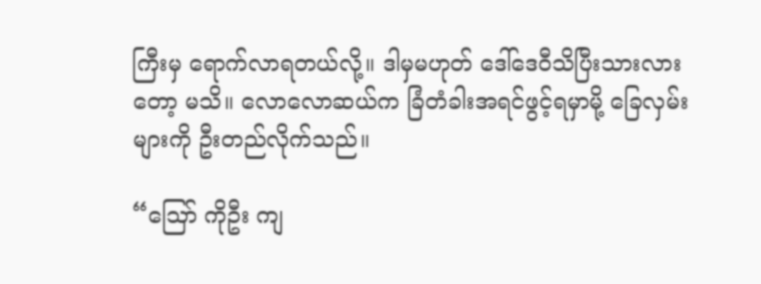ကြီးမှ ရောက်လာရတယ်လို့။ ဒါမှမဟုတ် ဒေါ်ဒေဝီသိပြီးသားလားတော့ မသိ။ လောလောဆယ်က ခြံတံခါးအရင်ဖွင့်ရမှာမို့ ခြေလှမ်းများကို ဦးတည်လိုက်သည်။

“ဪ ကိုဦး ကျ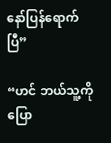နော်ပြန်ရောက်ပြီ”

“ဟင် ဘယ်သူ့ကိုပြော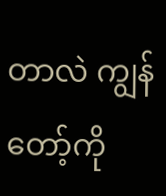တာလဲ ကျွန်တော့်ကို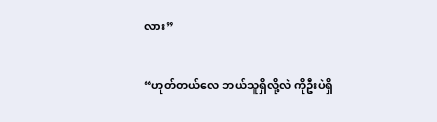လား”

“ဟုတ်တယ်လေ ဘယ်သူရှိလို့လဲ ကိုဦးပဲရှိ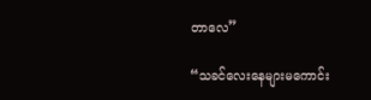တာလေ”

“သခင်လေးနေများမကောင်း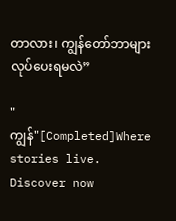တာလား၊ ကျွန်တော်ဘာများလုပ်ပေးရမလဲ”

"ကျွန်"[Completed]Where stories live. Discover now